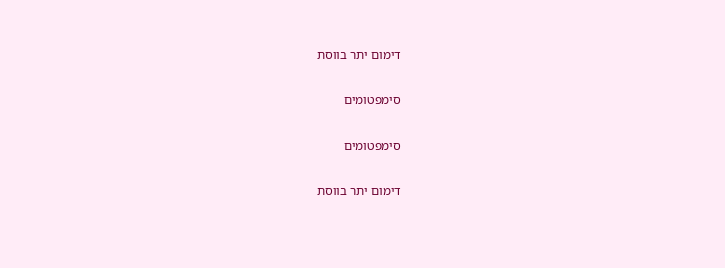דימום יתר בווסת

סימפטומים

סימפטומים

דימום יתר בווסת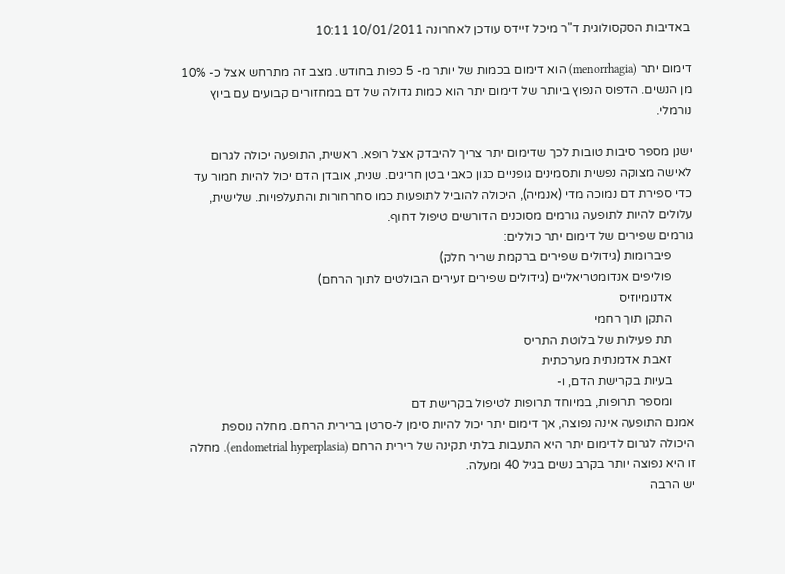באדיבות הסקסולוגית ד"ר מיכל זיידס עודכן לאחרונה 10/01/2011 10:11

דימום יתר (menorrhagia) הוא דימום בכמות של יותר מ- 5 כפות בחודש. מצב זה מתרחש אצל כ- 10% מן הנשים. הדפוס הנפוץ ביותר של דימום יתר הוא כמות גדולה של דם במחזורים קבועים עם ביוץ נורמלי.

ישנן מספר סיבות טובות לכך שדימום יתר צריך להיבדק אצל רופא. ראשית, התופעה יכולה לגרום לאישה מצוקה נפשית ותסמינים גופניים כגון כאבי בטן חריגים. שנית, אובדן הדם יכול להיות חמור עד כדי ספירת דם נמוכה מדי (אנמיה), היכולה להוביל לתופעות כמו סחרחורות והתעלפויות. שלישית, עלולים להיות לתופעה גורמים מסוכנים הדורשים טיפול דחוף.
גורמים שפירים של דימום יתר כוללים:
       פיברומות (גידולים שפירים ברקמת שריר חלק)
       פוליפים אנדומטריאליים (גידולים שפירים זעירים הבולטים לתוך הרחם)
       אדנומיוזיס
       התקן תוך רחמי
       תת פעילות של בלוטת התריס
       זאבת אדמנתית מערכתית
       בעיות בקרישת הדם, ו-
       ומספר תרופות, במיוחד תרופות לטיפול בקרישת דם
אמנם התופעה אינה נפוצה, אך דימום יתר יכול להיות סימן ל-סרטן ברירית הרחם. מחלה נוספת היכולה לגרום לדימום יתר היא התעבות בלתי תקינה של רירית הרחם (endometrial hyperplasia). מחלה זו היא נפוצה יותר בקרב נשים בגיל 40 ומעלה.
יש הרבה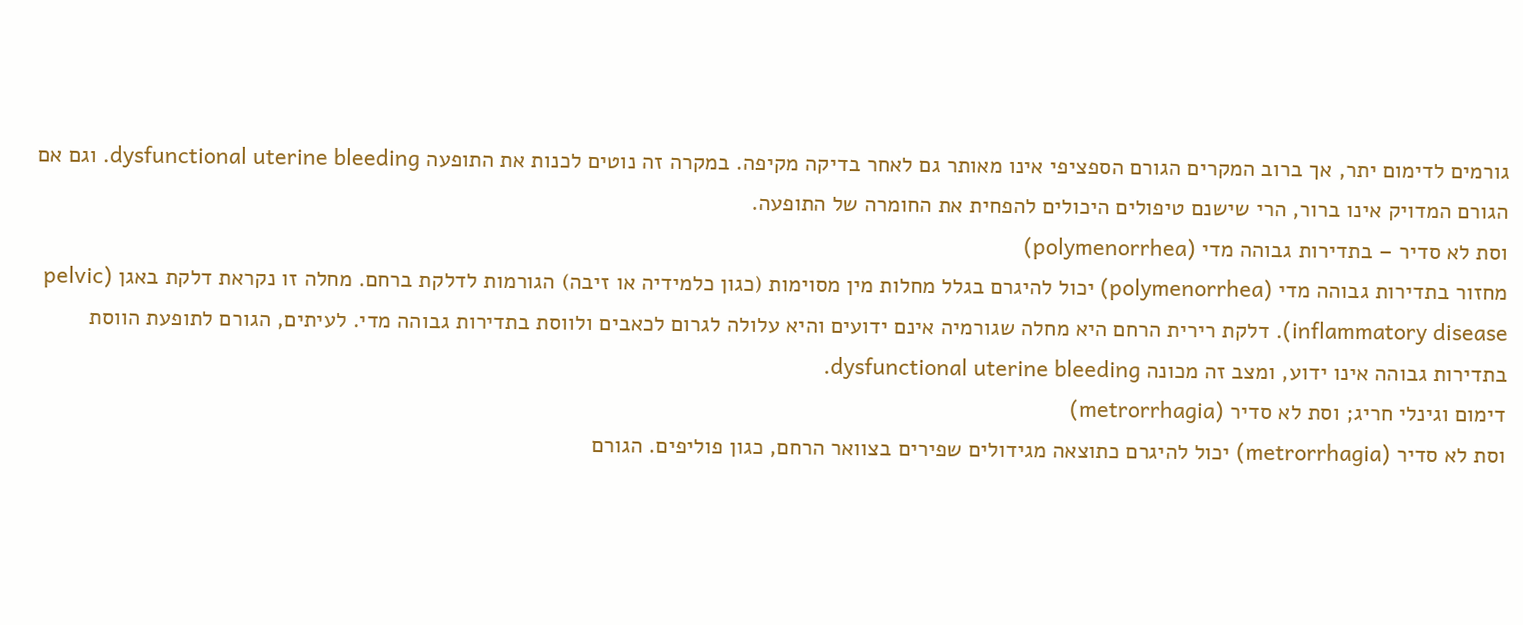גורמים לדימום יתר, אך ברוב המקרים הגורם הספציפי אינו מאותר גם לאחר בדיקה מקיפה. במקרה זה נוטים לכנות את התופעה dysfunctional uterine bleeding. וגם אם הגורם המדויק אינו ברור, הרי שישנם טיפולים היכולים להפחית את החומרה של התופעה.
וסת לא סדיר – בתדירות גבוהה מדי (polymenorrhea)
מחזור בתדירות גבוהה מדי (polymenorrhea) יכול להיגרם בגלל מחלות מין מסוימות (כגון כלמידיה או זיבה) הגורמות לדלקת ברחם. מחלה זו נקראת דלקת באגן (pelvic inflammatory disease). דלקת רירית הרחם היא מחלה שגורמיה אינם ידועים והיא עלולה לגרום לכאבים ולווסת בתדירות גבוהה מדי. לעיתים, הגורם לתופעת הווסת בתדירות גבוהה אינו ידוע, ומצב זה מכונה dysfunctional uterine bleeding.
דימום וגינלי חריג; וסת לא סדיר (metrorrhagia)
וסת לא סדיר (metrorrhagia) יכול להיגרם כתוצאה מגידולים שפירים בצוואר הרחם, כגון פוליפים. הגורם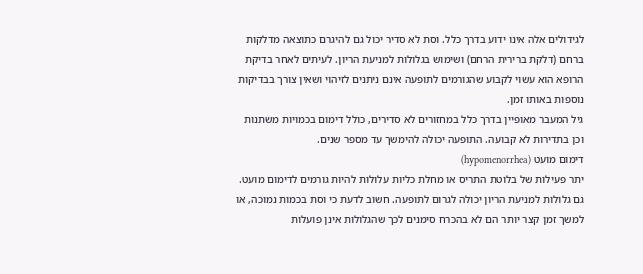לגידולים אלה אינו ידוע בדרך כלל. וסת לא סדיר יכול גם להיגרם כתוצאה מדלקות ברחם (דלקת ברירית הרחם) ושימוש בגלולות למניעת הריון. לעיתים לאחר בדיקת הרופא הוא עשוי לקבוע שהגורמים לתופעה אינם ניתנים לזיהוי ושאין צורך בבדיקות נוספות באותו זמן.
גיל המעבר מאופיין בדרך כלל במחזורים לא סדירים, כולל דימום בכמויות משתנות וכן בתדירות לא קבועה. התופעה יכולה להימשך עד מספר שנים.
דימום מועט (hypomenorrhea)
יתר פעילות של בלוטת התריס או מחלת כליות עלולות להיות גורמים לדימום מועט. גם גלולות למניעת הריון יכולה לגרום לתופעה. חשוב לדעת כי וסת בכמות נמוכה, או למשך זמן קצר יותר הם לא בהכרח סימנים לכך שהגלולות אינן פועלות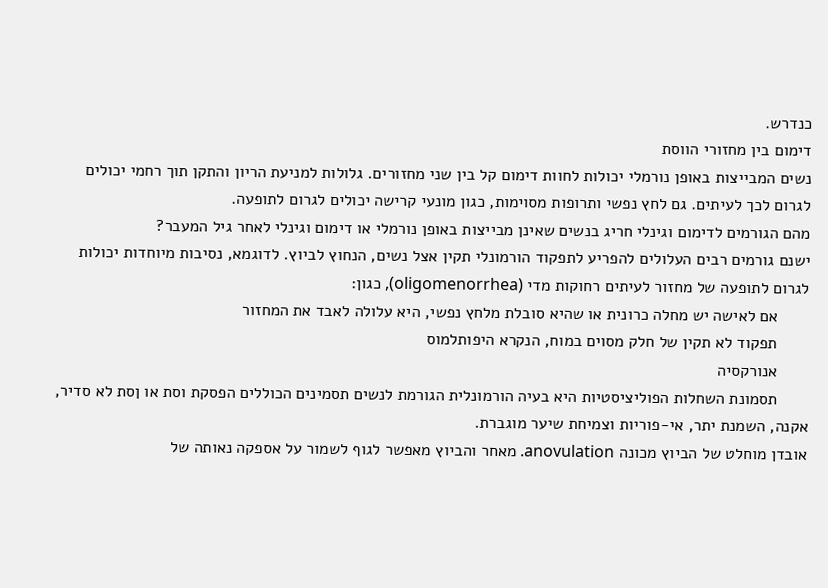כנדרש.
דימום בין מחזורי הווסת
נשים המבייצות באופן נורמלי יכולות לחוות דימום קל בין שני מחזורים. גלולות למניעת הריון והתקן תוך רחמי יכולים לגרום לכך לעיתים. גם לחץ נפשי ותרופות מסוימות, כגון מונעי קרישה יכולים לגרום לתופעה.
מהם הגורמים לדימום וגינלי חריג בנשים שאינן מבייצות באופן נורמלי או דימום וגינלי לאחר גיל המעבר?
ישנם גורמים רבים העלולים להפריע לתפקוד הורמונלי תקין אצל נשים, הנחוץ לביוץ. לדוגמא, נסיבות מיוחדות יכולות לגרום לתופעה של מחזור לעיתים רחוקות מדי (oligomenorrhea), כגון:
       אם לאישה יש מחלה כרונית או שהיא סובלת מלחץ נפשי, היא עלולה לאבד את המחזור
       תפקוד לא תקין של חלק מסוים במוח, הנקרא היפותלמוס
       אנורקסיה
       תסמונת השחלות הפוליציסטיות היא בעיה הורמונלית הגורמת לנשים תסמינים הכוללים הפסקת וסת או ןסת לא סדיר, אקנה, השמנת יתר, אי-פוריות וצמיחת שיער מוגברת.
אובדן מוחלט של הביוץ מכונה anovulation. מאחר והביוץ מאפשר לגוף לשמור על אספקה נאותה של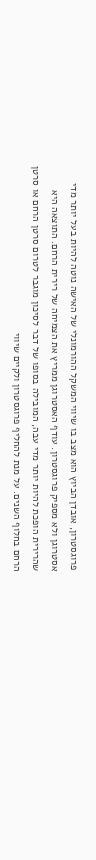פרוגסטרון, אובדן הביוץ הוא מצב בו שיווי המשקל ההורמונלי של האישה נוטה להיות בעל יותר מדי אסטרוגן ולא מספיק פרוגסטרון. עודף האסטרוגן ממריץ את הצמיחה של רירית הרחם. התוצאה היא שהרירית הופכת להיות יותר מדי עבה, המובילה בסופו של דבר לסיכון מוגבר לטרום סרטן הרחם או סרטן הרחם בחלוף השנים. על מנת להחליף פרוגסטרון ולקיים שיווי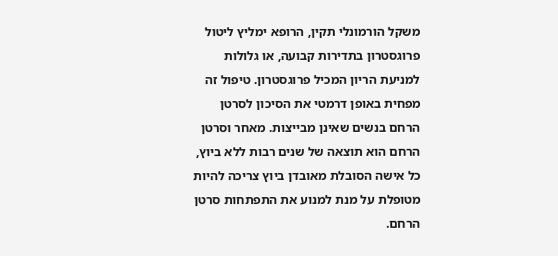משקל הורמונלי תקין, הרופא ימליץ ליטול פרוגסטרון בתדירות קבועה, או גלולות למניעת הריון המכיל פרוגסטרון. טיפול זה מפחית באופן דרמטי את הסיכון לסרטן הרחם בנשים שאינן מבייצות. מאחר וסרטן הרחם הוא תוצאה של שנים רבות ללא ביוץ, כל אישה הסובלת מאובדן ביוץ צריכה להיות מטופלת על מנת למנוע את התפתחות סרטן הרחם.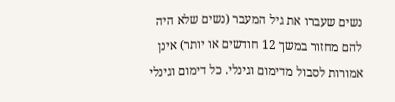נשים שעברו את גיל המעבר (נשים שלא היה להם מחזור במשך 12 חודשים או יותר) אינן אמורות לסבול מדימום וגינלי. כל דימום וגינלי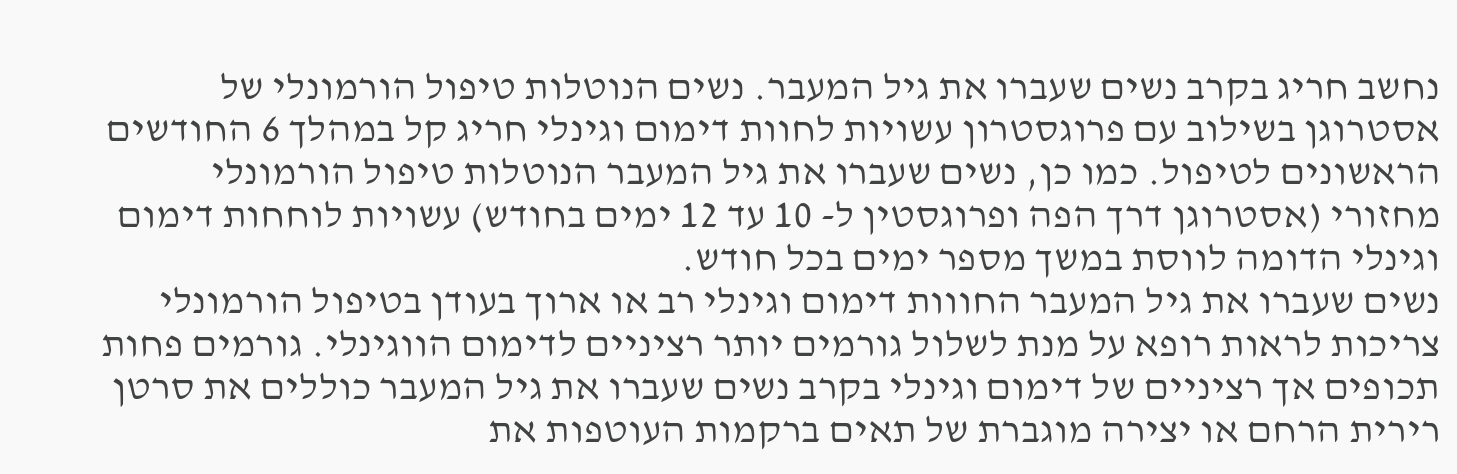נחשב חריג בקרב נשים שעברו את גיל המעבר. נשים הנוטלות טיפול הורמונלי של אסטרוגן בשילוב עם פרוגסטרון עשויות לחוות דימום וגינלי חריג קל במהלך 6 החודשים הראשונים לטיפול. כמו כן, נשים שעברו את גיל המעבר הנוטלות טיפול הורמונלי מחזורי (אסטרוגן דרך הפה ופרוגסטין ל- 10 עד 12 ימים בחודש) עשויות לוחחות דימום וגינלי הדומה לווסת במשך מספר ימים בכל חודש.
נשים שעברו את גיל המעבר החווות דימום וגינלי רב או ארוך בעודן בטיפול הורמונלי צריכות לראות רופא על מנת לשלול גורמים יותר רציניים לדימום הווגינלי. גורמים פחות תכופים אך רציניים של דימום וגינלי בקרב נשים שעברו את גיל המעבר כוללים את סרטן רירית הרחם או יצירה מוגברת של תאים ברקמות העוטפות את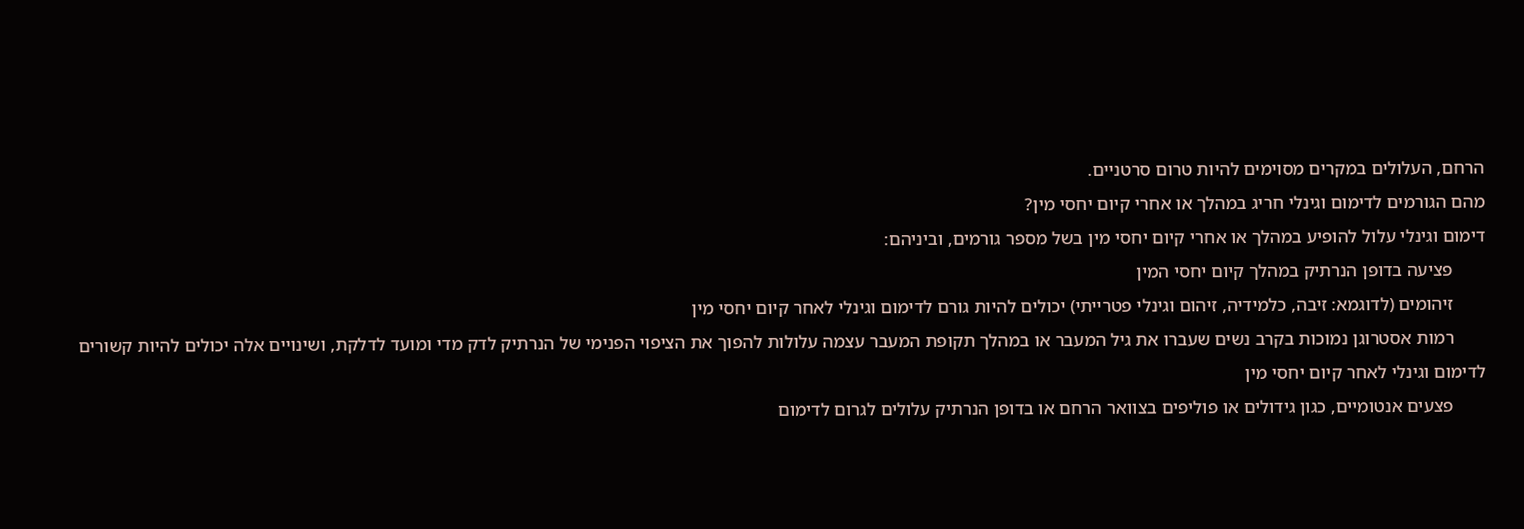הרחם, העלולים במקרים מסוימים להיות טרום סרטניים.
מהם הגורמים לדימום וגינלי חריג במהלך או אחרי קיום יחסי מין?
דימום וגינלי עלול להופיע במהלך או אחרי קיום יחסי מין בשל מספר גורמים, וביניהם:
       פציעה בדופן הנרתיק במהלך קיום יחסי המין
       זיהומים (לדוגמא: זיבה, כלמידיה, זיהום וגינלי פטרייתי) יכולים להיות גורם לדימום וגינלי לאחר קיום יחסי מין
       רמות אסטרוגן נמוכות בקרב נשים שעברו את גיל המעבר או במהלך תקופת המעבר עצמה עלולות להפוך את הציפוי הפנימי של הנרתיק לדק מדי ומועד לדלקת, ושינויים אלה יכולים להיות קשורים לדימום וגינלי לאחר קיום יחסי מין
       פצעים אנטומיים, כגון גידולים או פוליפים בצוואר הרחם או בדופן הנרתיק עלולים לגרום לדימום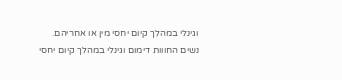וגינלי במהלך קיום יחסי מין או אחריהם.
נשים החווות דימום וגינלי במהלך קיום יחסי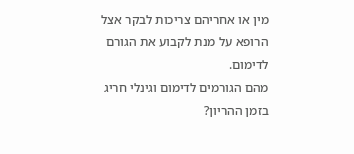מין או אחריהם צריכות לבקר אצל הרופא על מנת לקבוע את הגורם לדימום.
מהם הגורמים לדימום וגינלי חריג בזמן ההריון?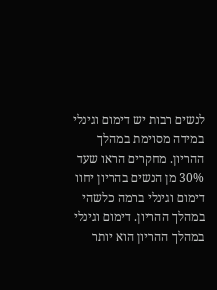לנשים רבות יש דימום וגינלי במידה מסוימת במהלך ההריון. מחקרים הראו שעד 30% מן הנשים בהריון יחוו דימום וגינלי ברמה כלשהי במהלך ההריון. דימום וגינלי במהלך ההריון הוא יותר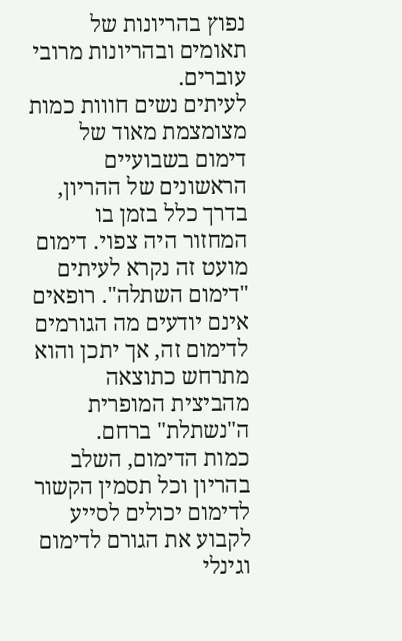נפוץ בהריונות של תאומים ובהריונות מרובי עוברים.
לעיתים נשים חווות כמות מצומצמת מאוד של דימום בשבועיים הראשונים של ההריון, בדרך כלל בזמן בו המחזור היה צפוי. דימום מועט זה נקרא לעיתים "דימום השתלה". רופאים אינם יודעים מה הגורמים לדימום זה, אך יתכן והוא מתרחש כתוצאה מהביצית המופרית ה"נשתלת" ברחם.
כמות הדימום, השלב בהריון וכל תסמין הקשור לדימום יכולים לסייע לקבוע את הגורם לדימום וגינלי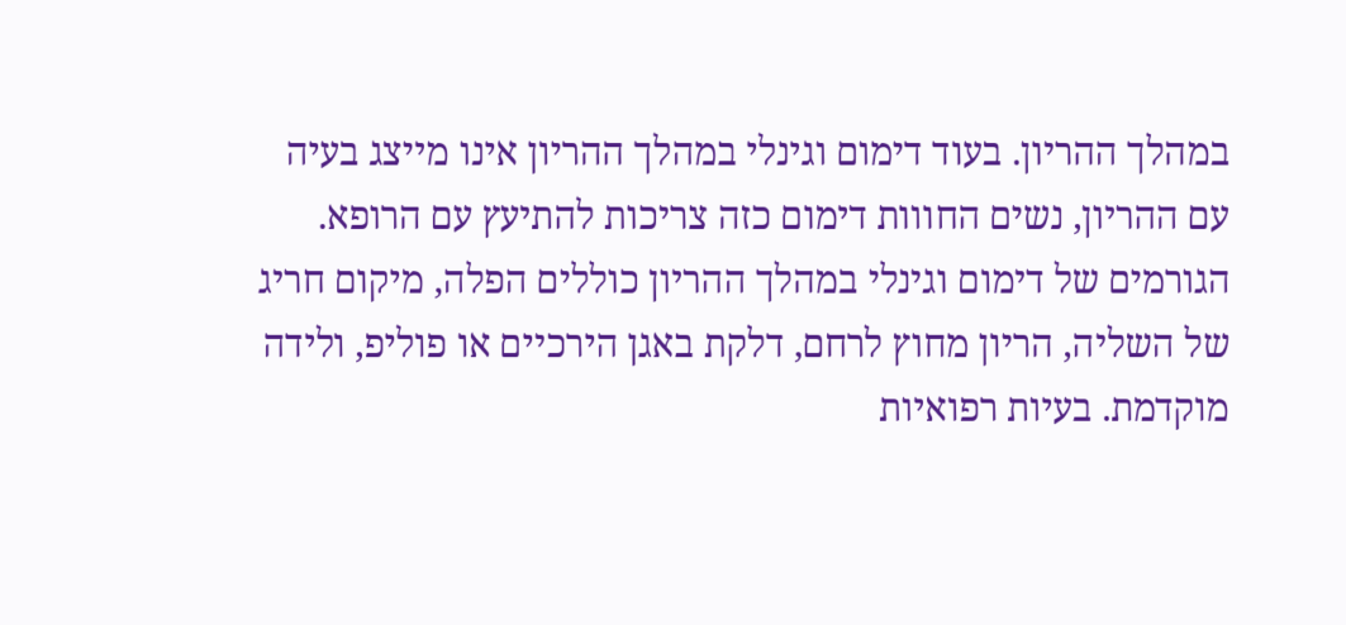במהלך ההריון. בעוד דימום וגינלי במהלך ההריון אינו מייצג בעיה עם ההריון, נשים החווות דימום כזה צריכות להתיעץ עם הרופא.
הגורמים של דימום וגינלי במהלך ההריון כוללים הפלה, מיקום חריג של השליה, הריון מחוץ לרחם, דלקת באגן הירכיים או פוליפ, ולידה מוקדמת. בעיות רפואיות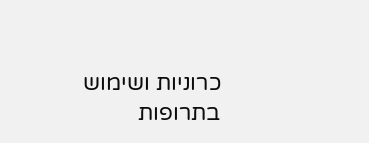כרוניות ושימוש בתרופות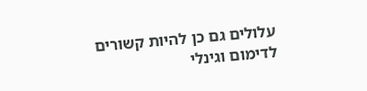עלולים גם כן להיות קשורים לדימום וגינלי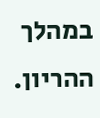במהלך ההריון.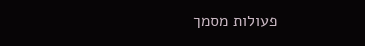פעולות מסמך